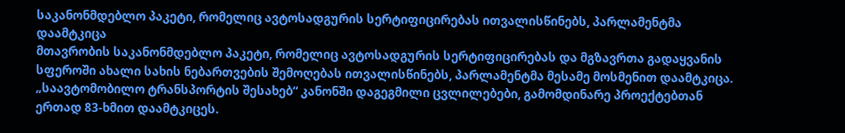საკანონმდებლო პაკეტი, რომელიც ავტოსადგურის სერტიფიცირებას ითვალისწინებს, პარლამენტმა დაამტკიცა
მთავრობის საკანონმდებლო პაკეტი, რომელიც ავტოსადგურის სერტიფიცირებას და მგზავრთა გადაყვანის სფეროში ახალი სახის ნებართვების შემოღებას ითვალისწინებს, პარლამენტმა მესამე მოსმენით დაამტკიცა.
„საავტომობილო ტრანსპორტის შესახებ“ კანონში დაგეგმილი ცვლილებები, გამომდინარე პროექტებთან ერთად 83-ხმით დაამტკიცეს.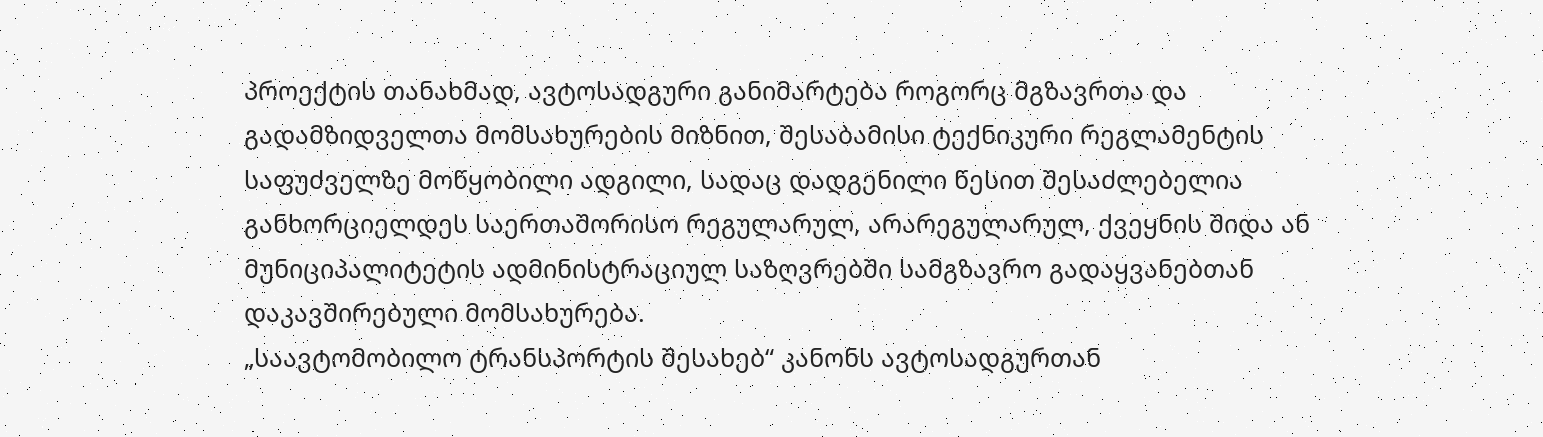პროექტის თანახმად, ავტოსადგური განიმარტება როგორც მგზავრთა და გადამზიდველთა მომსახურების მიზნით, შესაბამისი ტექნიკური რეგლამენტის საფუძველზე მოწყობილი ადგილი, სადაც დადგენილი წესით შესაძლებელია განხორციელდეს საერთაშორისო რეგულარულ, არარეგულარულ, ქვეყნის შიდა ან მუნიციპალიტეტის ადმინისტრაციულ საზღვრებში სამგზავრო გადაყვანებთან დაკავშირებული მომსახურება.
„საავტომობილო ტრანსპორტის შესახებ“ კანონს ავტოსადგურთან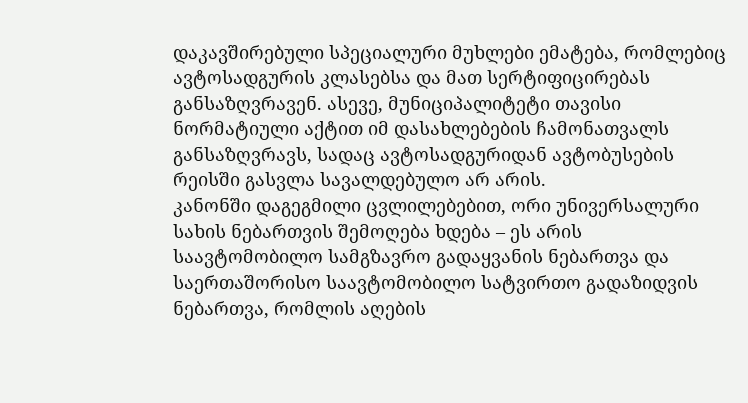დაკავშირებული სპეციალური მუხლები ემატება, რომლებიც ავტოსადგურის კლასებსა და მათ სერტიფიცირებას განსაზღვრავენ. ასევე, მუნიციპალიტეტი თავისი ნორმატიული აქტით იმ დასახლებების ჩამონათვალს განსაზღვრავს, სადაც ავტოსადგურიდან ავტობუსების რეისში გასვლა სავალდებულო არ არის.
კანონში დაგეგმილი ცვლილებებით, ორი უნივერსალური სახის ნებართვის შემოღება ხდება – ეს არის საავტომობილო სამგზავრო გადაყვანის ნებართვა და საერთაშორისო საავტომობილო სატვირთო გადაზიდვის ნებართვა, რომლის აღების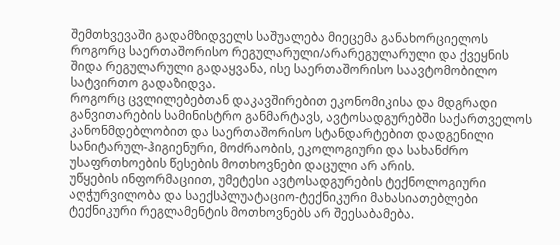შემთხვევაში გადამზიდველს საშუალება მიეცემა განახორციელოს როგორც საერთაშორისო რეგულარული/არარეგულარული და ქვეყნის შიდა რეგულარული გადაყვანა, ისე საერთაშორისო საავტომობილო სატვირთო გადაზიდვა.
როგორც ცვლილებებთან დაკავშირებით ეკონომიკისა და მდგრადი განვითარების სამინისტრო განმარტავს, ავტოსადგურებში საქართველოს კანონმდებლობით და საერთაშორისო სტანდარტებით დადგენილი სანიტარულ-ჰიგიენური, მოძრაობის, ეკოლოგიური და სახანძრო უსაფრთხოების წესების მოთხოვნები დაცული არ არის.
უწყების ინფორმაციით, უმეტესი ავტოსადგურების ტექნოლოგიური აღჭურვილობა და საექსპლუატაციო-ტექნიკური მახასიათებლები ტექნიკური რეგლამენტის მოთხოვნებს არ შეესაბამება.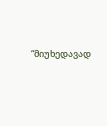“მიუხედავად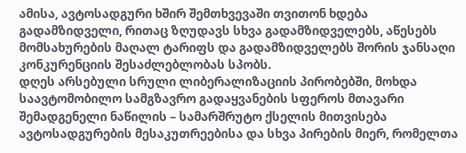ამისა, ავტოსადგური ხშირ შემთხვევაში თვითონ ხდება გადამზიდველი, რითაც ზღუდავს სხვა გადამზიდველებს, აწესებს მომსახურების მაღალ ტარიფს და გადამზიდველებს შორის ჯანსაღი კონკურენციის შესაძლებლობას სპობს.
დღეს არსებული სრული ლიბერალიზაციის პირობებში, მოხდა საავტომობილო სამგზავრო გადაყვანების სფეროს მთავარი შემადგენელი ნაწილის – სამარშრუტო ქსელის მითვისება ავტოსადგურების მესაკუთრეებისა და სხვა პირების მიერ, რომელთა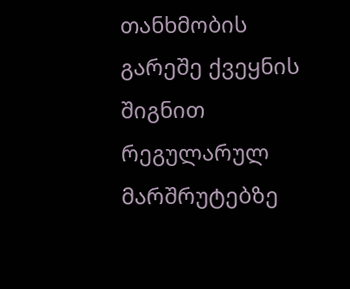თანხმობის გარეშე ქვეყნის შიგნით რეგულარულ მარშრუტებზე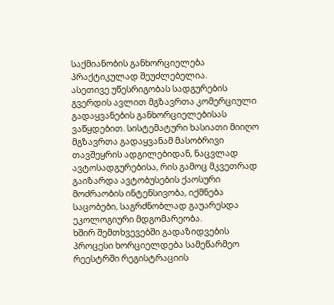საქმიანობის განხორციელება პრაქტიკულად შეუძლებელია.
ასეთივე უწესრიგობას სადგურების გვერდის ავლით მგზავრთა კომერციული გადაყვანების განხორციელებისას ვაწყდებით. სისტემატური ხასიათი მიიღო მგზავრთა გადაყვანამ მასობრივი თავშეყრის ადგილებიდან, ნაცვლად ავტოსადგურებისა, რის გამოც მკვეთრად გაიზარდა ავტობუსების ქაოსური მოძრაობის ინტენსივობა, იქმნება საცობები, საგრძნობლად გაუარესდა ეკოლოგიური მდგომარეობა.
ხშირ შემთხვევებში გადაზიდვების პროცესი ხორციელდება სამეწარმეო რეესტრში რეგისტრაციის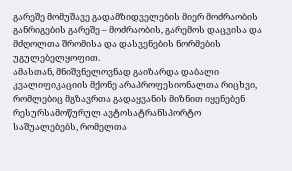გარეშე მომუშავე გადამზიდველების მიერ მოძრაობის განრიგების გარეშე – მოძრაობის, გარემოს დაცვისა და მძღოლთა შრომისა და დასვენების ნორმების უგულებელყოფით.
ამასთან, მნიშვნელოვნად გაიზარდა დაბალი კვალიფიკაციის მქონე არაპროფესიონალთა რიცხვი, რომლებიც მგზავრთა გადაყვანის მიზნით იყენებენ რესურსამოწურულ ავტოსატრანსპორტო საშუალებებს, რომელთა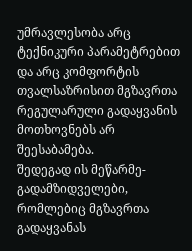უმრავლესობა არც ტექნიკური პარამეტრებით და არც კომფორტის თვალსაზრისით მგზავრთა რეგულარული გადაყვანის მოთხოვნებს არ შეესაბამება.
შედეგად ის მეწარმე-გადამზიდველები, რომლებიც მგზავრთა გადაყვანას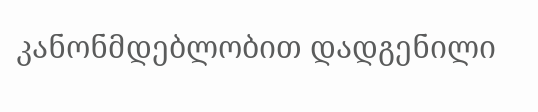კანონმდებლობით დადგენილი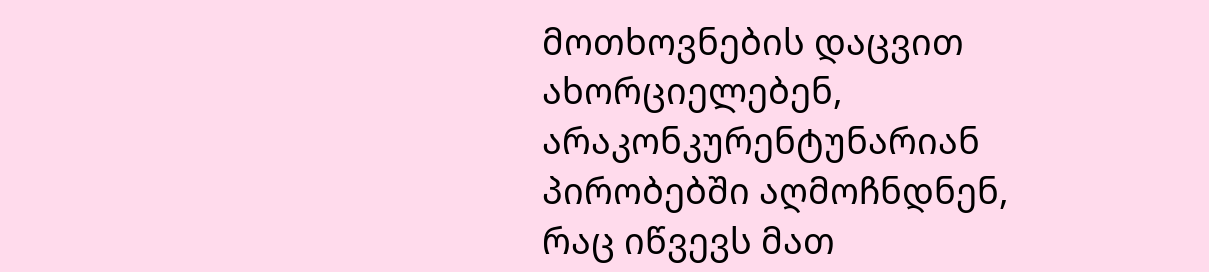მოთხოვნების დაცვით ახორციელებენ, არაკონკურენტუნარიან პირობებში აღმოჩნდნენ, რაც იწვევს მათ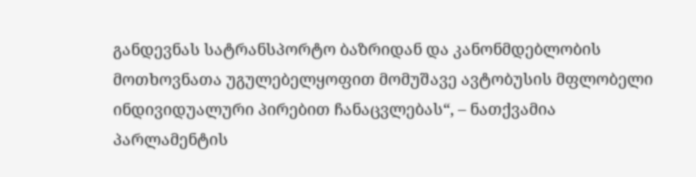განდევნას სატრანსპორტო ბაზრიდან და კანონმდებლობის მოთხოვნათა უგულებელყოფით მომუშავე ავტობუსის მფლობელი ინდივიდუალური პირებით ჩანაცვლებას“, – ნათქვამია პარლამენტის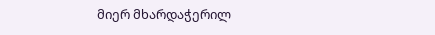მიერ მხარდაჭერილ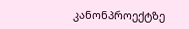კანონპროექტზე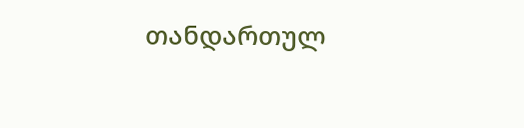თანდართულ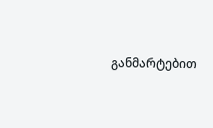განმარტებით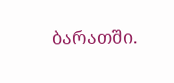ბარათში.